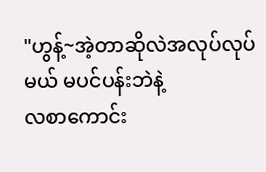"ဟွန့်~အဲ့တာဆိုလဲအလုပ်လုပ်မယ် မပင်ပန်းဘဲနဲ့
လစာကောင်း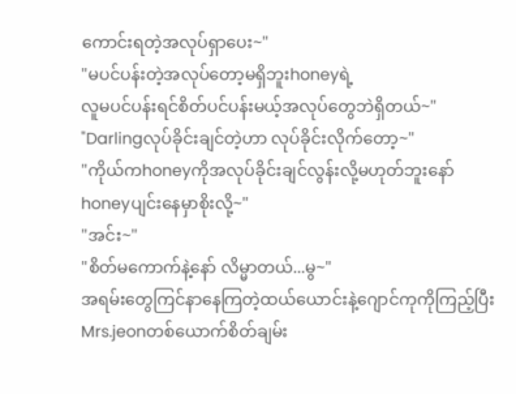ကောင်းရတဲ့အလုပ်ရှာပေး~"
"မပင်ပန်းတဲ့အလုပ်တော့မရှိဘူးhoneyရဲ့
လူမပင်ပန်းရင်စိတ်ပင်ပန်းမယ့်အလုပ်တွေဘဲရှိတယ်~"
"Darlingလုပ်ခိုင်းချင်တဲ့ဟာ လုပ်ခိုင်းလိုက်တော့~"
"ကိုယ်ကhoneyကိုအလုပ်ခိုင်းချင်လွန်းလို့မဟုတ်ဘူးနော်
honeyပျင်းနေမှာစိုးလို့~"
"အင်း~"
"စိတ်မကောက်နဲ့နော် လိမ္မာတယ်...မွ~"
အရမ်းတွေကြင်နာနေကြတဲ့ထယ်ယောင်းနဲ့ဂျောင်ကုကိုကြည့်ပြီးMrs.jeonတစ်ယောက်စိတ်ချမ်း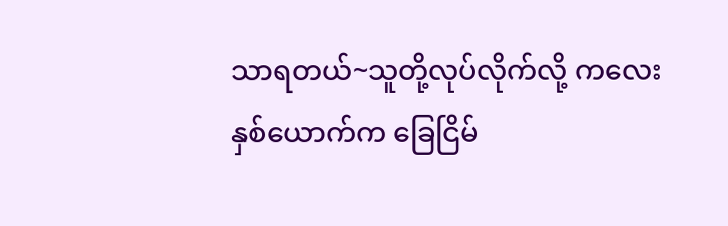သာရတယ်~သူတို့လုပ်လိုက်လို့ ကလေးနှစ်ယောက်က ခြေငြိမ်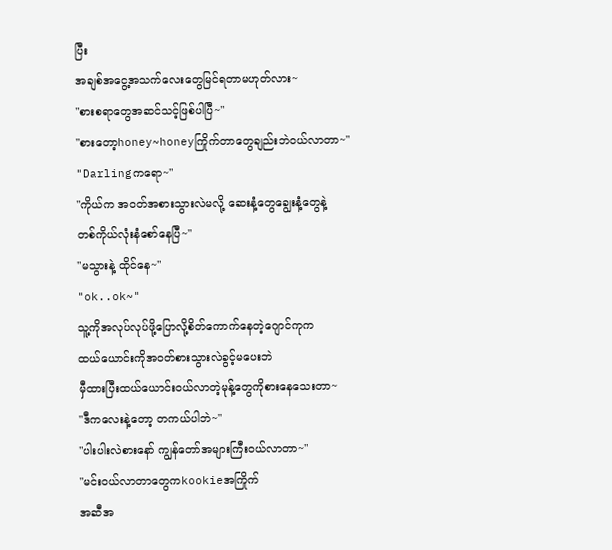ပြီး
အချစ်အငွေ့အသက်လေးတွေမြင်ရတာမဟုတ်လား~
"စားစရာတွေအဆင်သင့်ဖြစ်ပါပြီ~"
"စားတော့honey~honeyကြိုက်တာတွေချည်းဘဲဝယ်လာတာ~"
"Darlingကရော~"
"ကိုယ်က အဝတ်အစားသွားလဲမလို့ ဆေးနံ့တွေချွေးနံ့တွေနဲ့
တစ်ကိုယ်လုံးနံစော်နေပြီ~"
"မသွားနဲ့ ထိုင်နေ~"
"ok..ok~"
သူ့ကိုအလုပ်လုပ်ဖို့ပြောလို့စိတ်ကောက်နေတဲ့ဂျောင်ကုက
ထယ်ယောင်းကိုအဝတ်စားသွားလဲခွင့်မပေးဘဲ
မှီထားပြီးထယ်ယောင်းဝယ်လာတဲ့မုန့်တွေကိုစားနေသေးတာ~
"ဒီကလေးနဲ့တော့ တကယ်ပါဘဲ~"
"ပါးပါးလဲစားနော် ကျွန်တော်အများကြီးဝယ်လာတာ~"
"မင်းဝယ်လာတာတွေကkookieအကြိုက်
အဆီအ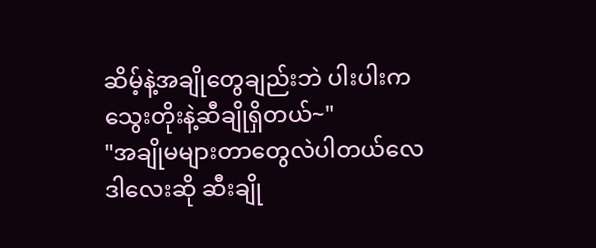ဆိမ့်နဲ့အချိုတွေချည်းဘဲ ပါးပါးကသွေးတိုးနဲ့ဆီချိုရှိတယ်~"
"အချိုမများတာတွေလဲပါတယ်လေ
ဒါလေးဆို ဆီးချို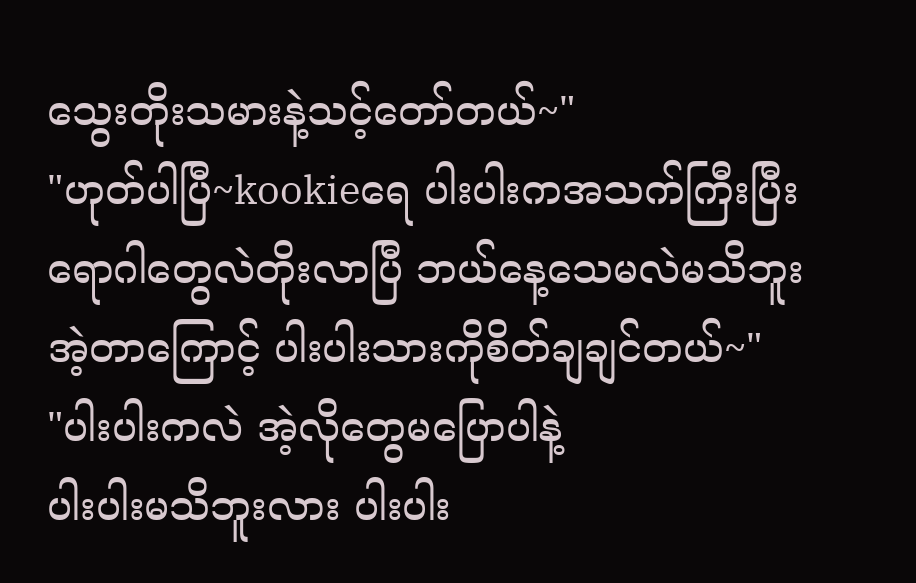သွေးတိုးသမားနဲ့သင့်တော်တယ်~"
"ဟုတ်ပါပြီ~kookieရေ ပါးပါးကအသက်ကြီးပြီး
ရောဂါတွေလဲတိုးလာပြီ ဘယ်နေ့သေမလဲမသိဘူး
အဲ့တာကြောင့် ပါးပါးသားကိုစိတ်ချချင်တယ်~"
"ပါးပါးကလဲ အဲ့လိုတွေမပြောပါနဲ့
ပါးပါးမသိဘူးလား ပါးပါး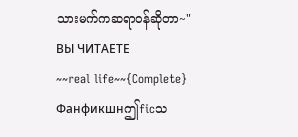သားမက်ကဆရာဝန်ဆိုတာ~"
ВЫ ЧИТАЕТЕ
~~real life~~{Complete}
Фанфикшнဤficသ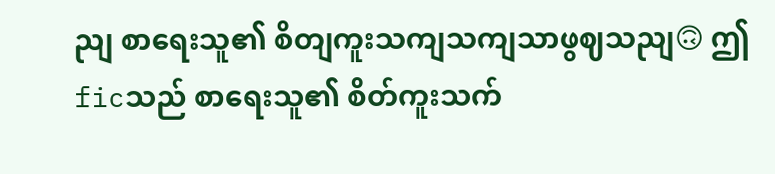ညျ စာရေးသူ၏ စိတျကူးသကျသကျသာဖွဈသညျ🙃 ဤficသည် စာရေးသူ၏ စိတ်ကူးသက်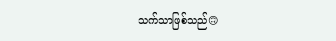သက်သာဖြစ်သည်🙃